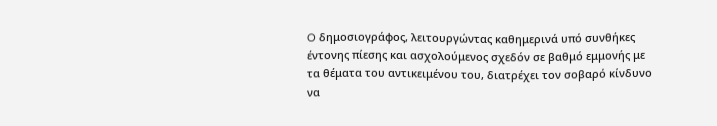O δημοσιογράφος, λειτουργώντας καθημερινά υπό συνθήκες έντονης πίεσης και ασχολούμενος σχεδόν σε βαθμό εμμονής με τα θέματα του αντικειμένου του, διατρέχει τον σοβαρό κίνδυνο να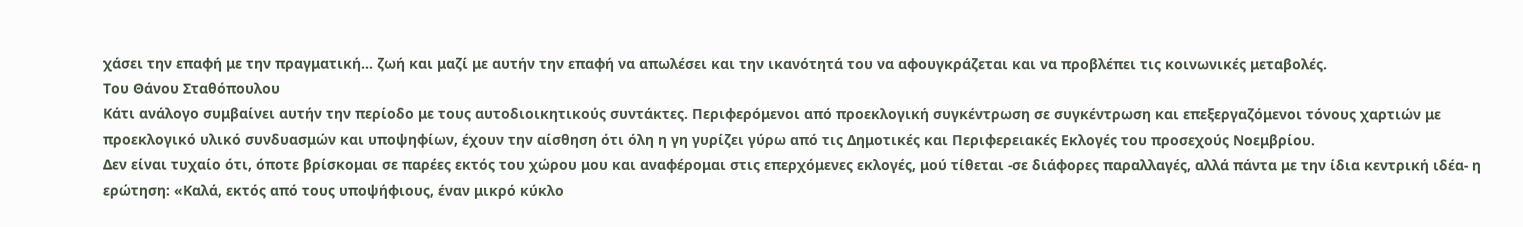χάσει την επαφή με την πραγματική… ζωή και μαζί με αυτήν την επαφή να απωλέσει και την ικανότητά του να αφουγκράζεται και να προβλέπει τις κοινωνικές μεταβολές.
Tου Θάνου Σταθόπουλου
Κάτι ανάλογο συμβαίνει αυτήν την περίοδο με τους αυτοδιοικητικούς συντάκτες. Περιφερόμενοι από προεκλογική συγκέντρωση σε συγκέντρωση και επεξεργαζόμενοι τόνους χαρτιών με προεκλογικό υλικό συνδυασμών και υποψηφίων, έχουν την αίσθηση ότι όλη η γη γυρίζει γύρω από τις Δημοτικές και Περιφερειακές Εκλογές του προσεχούς Νοεμβρίου.
Δεν είναι τυχαίο ότι, όποτε βρίσκομαι σε παρέες εκτός του χώρου μου και αναφέρομαι στις επερχόμενες εκλογές, μού τίθεται -σε διάφορες παραλλαγές, αλλά πάντα με την ίδια κεντρική ιδέα- η ερώτηση: «Καλά, εκτός από τους υποψήφιους, έναν μικρό κύκλο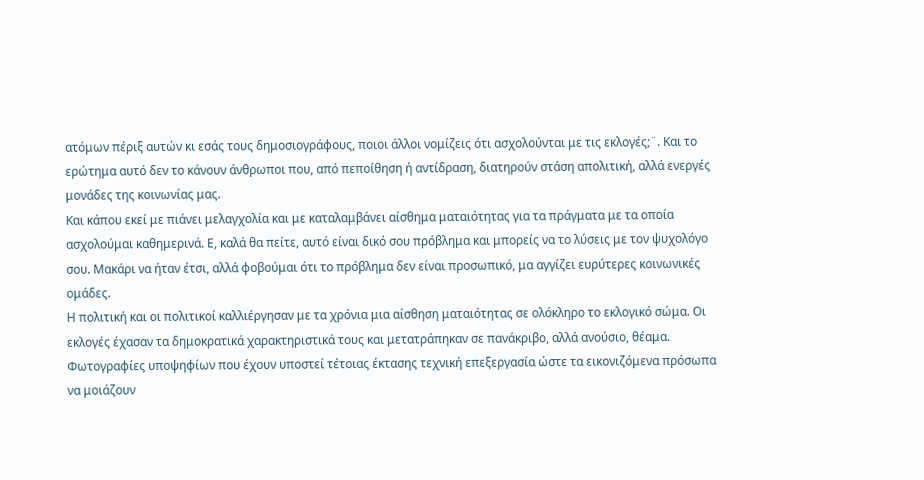ατόμων πέριξ αυτών κι εσάς τους δημοσιογράφους, ποιοι άλλοι νομίζεις ότι ασχολούνται με τις εκλογές;¨. Και το ερώτημα αυτό δεν το κάνουν άνθρωποι που, από πεποίθηση ή αντίδραση, διατηρούν στάση απολιτική, αλλά ενεργές μονάδες της κοινωνίας μας.
Και κάπου εκεί με πιάνει μελαγχολία και με καταλαμβάνει αίσθημα ματαιότητας για τα πράγματα με τα οποία ασχολούμαι καθημερινά. Ε, καλά θα πείτε, αυτό είναι δικό σου πρόβλημα και μπορείς να το λύσεις με τον ψυχολόγο σου. Μακάρι να ήταν έτσι, αλλά φοβούμαι ότι το πρόβλημα δεν είναι προσωπικό, μα αγγίζει ευρύτερες κοινωνικές ομάδες.
Η πολιτική και οι πολιτικοί καλλιέργησαν με τα χρόνια μια αίσθηση ματαιότητας σε ολόκληρο το εκλογικό σώμα. Οι εκλογές έχασαν τα δημοκρατικά χαρακτηριστικά τους και μετατράπηκαν σε πανάκριβο, αλλά ανούσιο, θέαμα.
Φωτογραφίες υποψηφίων που έχουν υποστεί τέτοιας έκτασης τεχνική επεξεργασία ώστε τα εικονιζόμενα πρόσωπα να μοιάζουν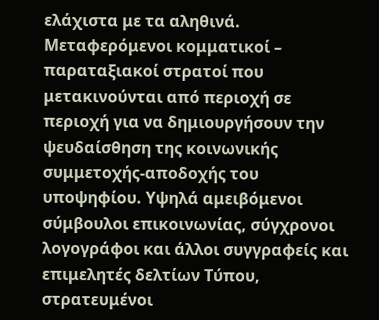ελάχιστα με τα αληθινά. Μεταφερόμενοι κομματικοί – παραταξιακοί στρατοί που μετακινούνται από περιοχή σε περιοχή για να δημιουργήσουν την ψευδαίσθηση της κοινωνικής συμμετοχής-αποδοχής του υποψηφίου. Υψηλά αμειβόμενοι σύμβουλοι επικοινωνίας, σύγχρονοι λογογράφοι και άλλοι συγγραφείς και επιμελητές δελτίων Τύπου, στρατευμένοι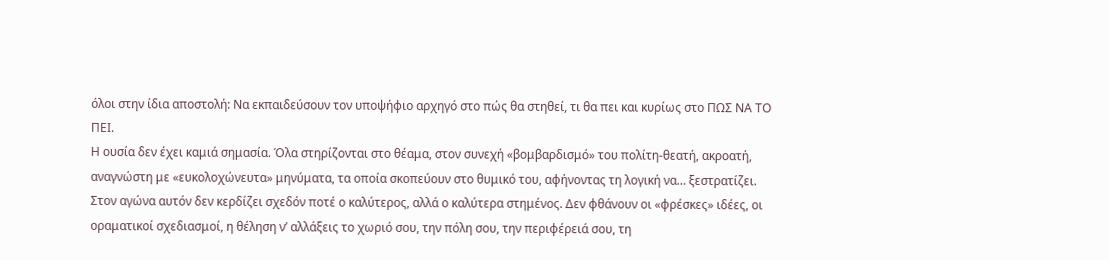όλοι στην ίδια αποστολή: Να εκπαιδεύσουν τον υποψήφιο αρχηγό στο πώς θα στηθεί, τι θα πει και κυρίως στο ΠΩΣ ΝΑ ΤΟ ΠΕΙ.
Η ουσία δεν έχει καμιά σημασία. Όλα στηρίζονται στο θέαμα, στον συνεχή «βομβαρδισμό» του πολίτη-θεατή, ακροατή, αναγνώστη με «ευκολοχώνευτα» μηνύματα, τα οποία σκοπεύουν στο θυμικό του, αφήνοντας τη λογική να… ξεστρατίζει.
Στον αγώνα αυτόν δεν κερδίζει σχεδόν ποτέ ο καλύτερος, αλλά ο καλύτερα στημένος. Δεν φθάνουν οι «φρέσκες» ιδέες, οι οραματικοί σχεδιασμοί, η θέληση ν’ αλλάξεις το χωριό σου, την πόλη σου, την περιφέρειά σου, τη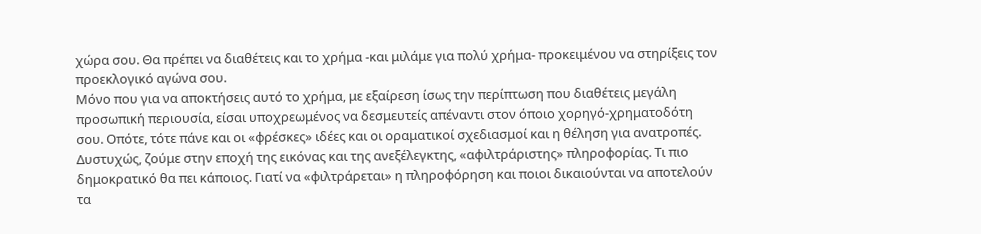χώρα σου. Θα πρέπει να διαθέτεις και το χρήμα -και μιλάμε για πολύ χρήμα- προκειμένου να στηρίξεις τον προεκλογικό αγώνα σου.
Μόνο που για να αποκτήσεις αυτό το χρήμα, με εξαίρεση ίσως την περίπτωση που διαθέτεις μεγάλη προσωπική περιουσία, είσαι υποχρεωμένος να δεσμευτείς απέναντι στον όποιο χορηγό-χρηματοδότη σου. Οπότε, τότε πάνε και οι «φρέσκες» ιδέες και οι οραματικοί σχεδιασμοί και η θέληση για ανατροπές.
Δυστυχώς, ζούμε στην εποχή της εικόνας και της ανεξέλεγκτης, «αφιλτράριστης» πληροφορίας. Τι πιο δημοκρατικό θα πει κάποιος. Γιατί να «φιλτράρεται» η πληροφόρηση και ποιοι δικαιούνται να αποτελούν τα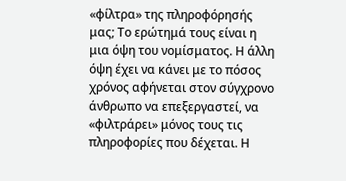«φίλτρα» της πληροφόρησής μας; Το ερώτημά τους είναι η μια όψη του νομίσματος. Η άλλη όψη έχει να κάνει με το πόσος χρόνος αφήνεται στον σύγχρονο άνθρωπο να επεξεργαστεί, να «φιλτράρει» μόνος τους τις πληροφορίες που δέχεται. Η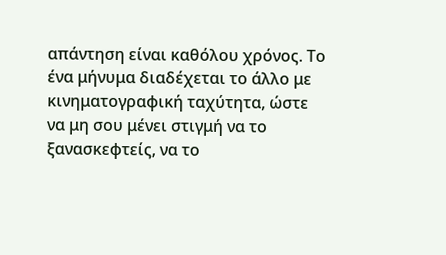απάντηση είναι καθόλου χρόνος. Το ένα μήνυμα διαδέχεται το άλλο με κινηματογραφική ταχύτητα, ώστε να μη σου μένει στιγμή να το ξανασκεφτείς, να το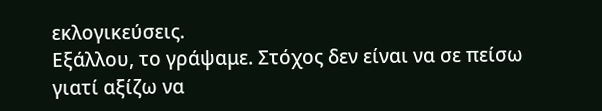εκλογικεύσεις.
Εξάλλου, το γράψαμε. Στόχος δεν είναι να σε πείσω γιατί αξίζω να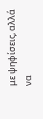με ψηφίσεις, αλλά να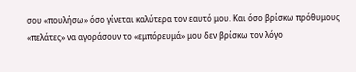σου «πουλήσω» όσο γίνεται καλύτερα τον εαυτό μου. Και όσο βρίσκω πρόθυμους «πελάτες» να αγοράσουν το «εμπόρευμά» μου δεν βρίσκω τον λόγο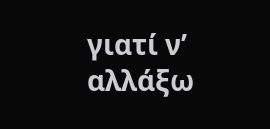γιατί ν’ αλλάξω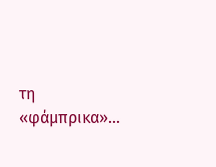τη «φάμπρικα»…